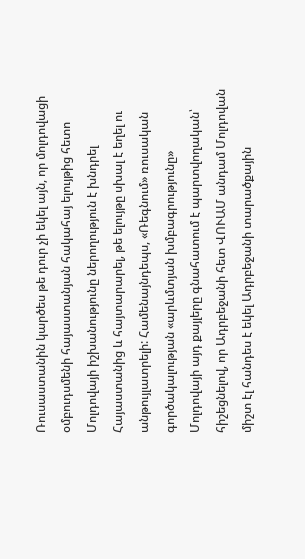Ռուսաստանին կարծես թե դուր չի եկել այն, որ մոլդովացի օմբուդսմենի հայաստանյան հակահայ ելույթից հետո Մոլդովայի իշխանությունը ներողություն է խնդրել Հայաստանից և հայտարարել, թե ելույթը սխալ է եղել ու անթույլատրելի: Համենայնդեպս, «Ռեգնում» ռուսական գործակալության «արևմտյան խմբագրությունը» Մոլդովայի այդ քայլերը գնահատում է պարտվողական՝ հիշեցնելով, որ Ադրբեջանի հետ ՎՈՒԱՄ անդամ Մոլդովան միշտ էլ հանդես է եկել Ադրբեջանի տարածքային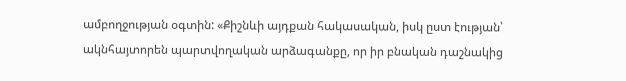ամբողջության օգտին: «Քիշնևի այդքան հակասական, իսկ ըստ էության՝ ակնհայտորեն պարտվողական արձագանքը, որ իր բնական դաշնակից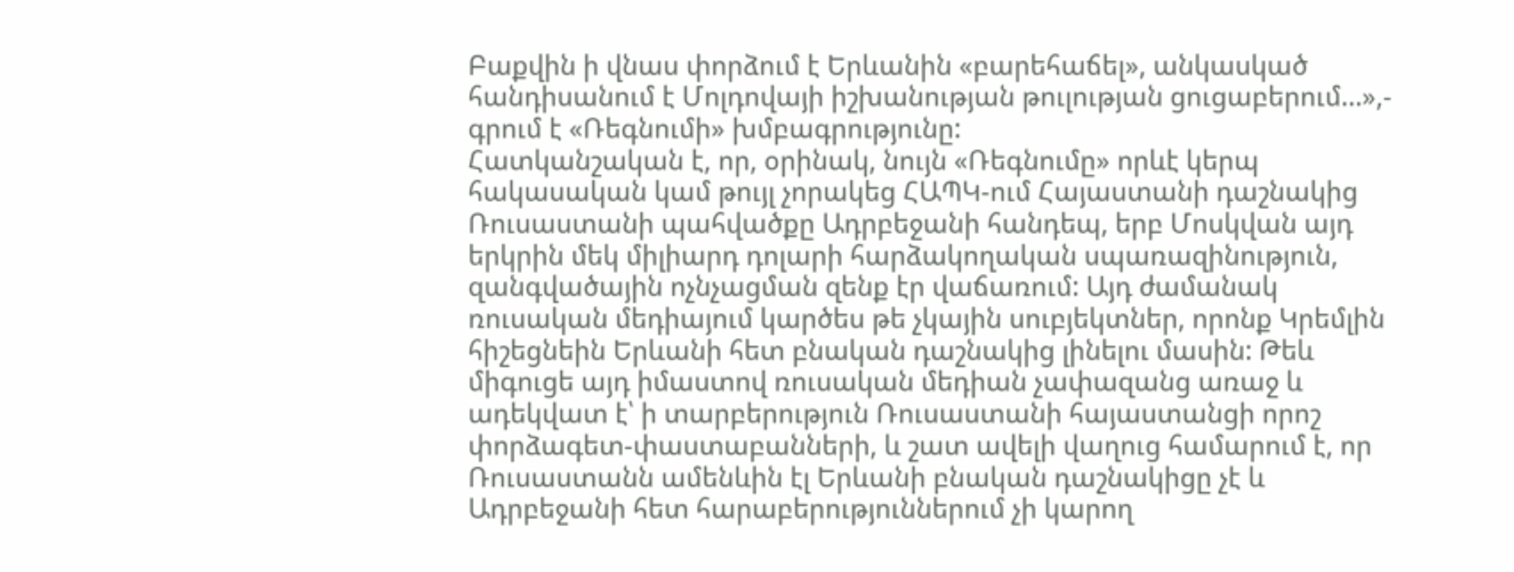Բաքվին ի վնաս փորձում է Երևանին «բարեհաճել», անկասկած հանդիսանում է Մոլդովայի իշխանության թուլության ցուցաբերում…»,- գրում է «Ռեգնումի» խմբագրությունը:
Հատկանշական է, որ, օրինակ, նույն «Ռեգնումը» որևէ կերպ հակասական կամ թույլ չորակեց ՀԱՊԿ-ում Հայաստանի դաշնակից Ռուսաստանի պահվածքը Ադրբեջանի հանդեպ, երբ Մոսկվան այդ երկրին մեկ միլիարդ դոլարի հարձակողական սպառազինություն, զանգվածային ոչնչացման զենք էր վաճառում: Այդ ժամանակ ռուսական մեդիայում կարծես թե չկային սուբյեկտներ, որոնք Կրեմլին հիշեցնեին Երևանի հետ բնական դաշնակից լինելու մասին: Թեև միգուցե այդ իմաստով ռուսական մեդիան չափազանց առաջ և ադեկվատ է՝ ի տարբերություն Ռուսաստանի հայաստանցի որոշ փորձագետ-փաստաբանների, և շատ ավելի վաղուց համարում է, որ Ռուսաստանն ամենևին էլ Երևանի բնական դաշնակիցը չէ և Ադրբեջանի հետ հարաբերություններում չի կարող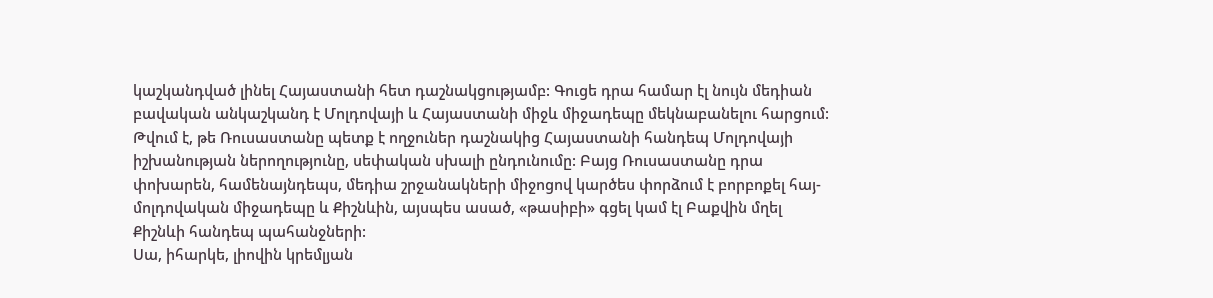կաշկանդված լինել Հայաստանի հետ դաշնակցությամբ: Գուցե դրա համար էլ նույն մեդիան բավական անկաշկանդ է Մոլդովայի և Հայաստանի միջև միջադեպը մեկնաբանելու հարցում:
Թվում է, թե Ռուսաստանը պետք է ողջուներ դաշնակից Հայաստանի հանդեպ Մոլդովայի իշխանության ներողությունը, սեփական սխալի ընդունումը: Բայց Ռուսաստանը դրա փոխարեն, համենայնդեպս, մեդիա շրջանակների միջոցով կարծես փորձում է բորբոքել հայ-մոլդովական միջադեպը և Քիշնևին, այսպես ասած, «թասիբի» գցել կամ էլ Բաքվին մղել Քիշնևի հանդեպ պահանջների:
Սա, իհարկե, լիովին կրեմլյան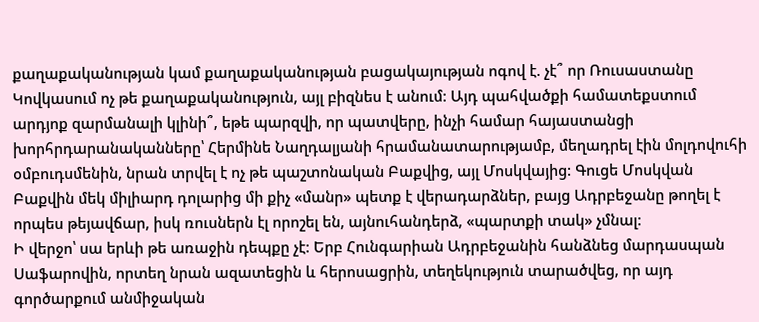քաղաքականության կամ քաղաքականության բացակայության ոգով է. չէ՞ որ Ռուսաստանը Կովկասում ոչ թե քաղաքականություն, այլ բիզնես է անում: Այդ պահվածքի համատեքստում արդյոք զարմանալի կլինի՞, եթե պարզվի, որ պատվերը, ինչի համար հայաստանցի խորհրդարանականները՝ Հերմինե Նաղդալյանի հրամանատարությամբ, մեղադրել էին մոլդովուհի օմբուդսմենին, նրան տրվել է ոչ թե պաշտոնական Բաքվից, այլ Մոսկվայից: Գուցե Մոսկվան Բաքվին մեկ միլիարդ դոլարից մի քիչ «մանր» պետք է վերադարձներ, բայց Ադրբեջանը թողել է որպես թեյավճար, իսկ ռուսներն էլ որոշել են, այնուհանդերձ, «պարտքի տակ» չմնալ:
Ի վերջո՝ սա երևի թե առաջին դեպքը չէ: Երբ Հունգարիան Ադրբեջանին հանձնեց մարդասպան Սաֆարովին, որտեղ նրան ազատեցին և հերոսացրին, տեղեկություն տարածվեց, որ այդ գործարքում անմիջական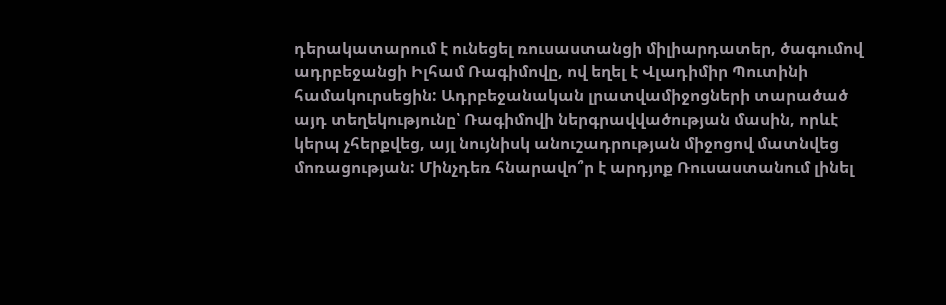դերակատարում է ունեցել ռուսաստանցի միլիարդատեր, ծագումով ադրբեջանցի Իլհամ Ռագիմովը, ով եղել է Վլադիմիր Պուտինի համակուրսեցին: Ադրբեջանական լրատվամիջոցների տարածած այդ տեղեկությունը՝ Ռագիմովի ներգրավվածության մասին, որևէ կերպ չհերքվեց, այլ նույնիսկ անուշադրության միջոցով մատնվեց մոռացության: Մինչդեռ հնարավո՞ր է արդյոք Ռուսաստանում լինել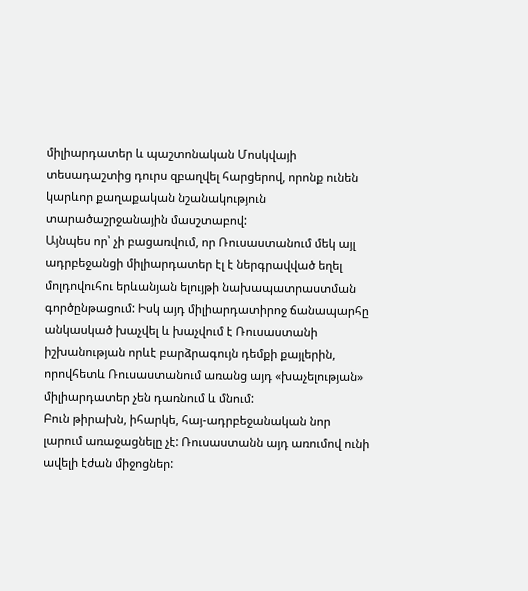միլիարդատեր և պաշտոնական Մոսկվայի տեսադաշտից դուրս զբաղվել հարցերով, որոնք ունեն կարևոր քաղաքական նշանակություն տարածաշրջանային մասշտաբով:
Այնպես որ՝ չի բացառվում, որ Ռուսաստանում մեկ այլ ադրբեջանցի միլիարդատեր էլ է ներգրավված եղել մոլդովուհու երևանյան ելույթի նախապատրաստման գործընթացում: Իսկ այդ միլիարդատիրոջ ճանապարհը անկասկած խաչվել և խաչվում է Ռուսաստանի իշխանության որևէ բարձրագույն դեմքի քայլերին, որովհետև Ռուսաստանում առանց այդ «խաչելության» միլիարդատեր չեն դառնում և մնում:
Բուն թիրախն, իհարկե, հայ-ադրբեջանական նոր լարում առաջացնելը չէ: Ռուսաստանն այդ առումով ունի ավելի էժան միջոցներ: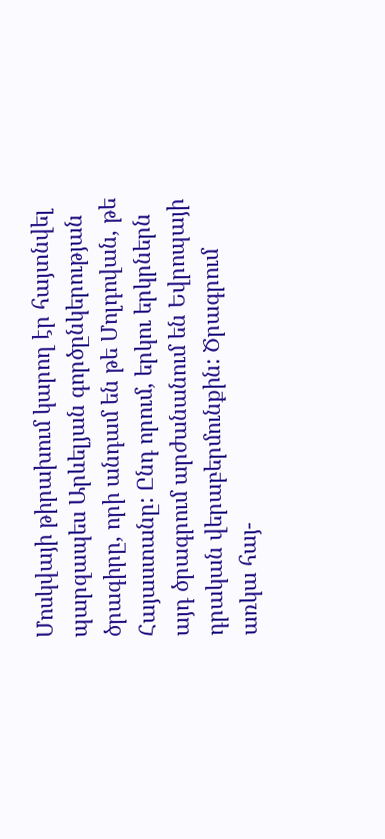Մոսկվայի թիրախում կարող էր հայտնվել պարզապես Արևելյան գործընկերության ծրագիրը, որի անդամ են թե Մոլդովան, թե Հայաստանը: Ընդ որում, երկու երկրներն այդ ծրագրում արժանանում են Եվրոպայի դրական վերաբերմունքին: Ծրագրում առկա հայ-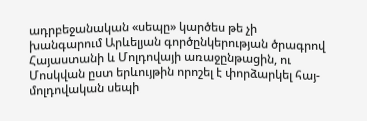ադրբեջանական «սեպը» կարծես թե չի խանգարում Արևելյան գործընկերության ծրագրով Հայաստանի և Մոլդովայի առաջընթացին, ու Մոսկվան ըստ երևույթին որոշել է փորձարկել հայ-մոլդովական սեպի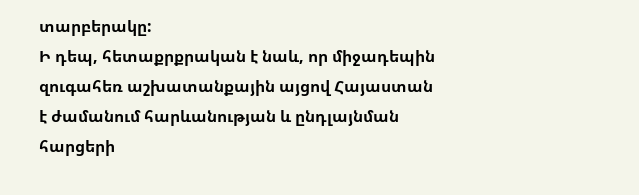տարբերակը:
Ի դեպ, հետաքրքրական է նաև, որ միջադեպին զուգահեռ աշխատանքային այցով Հայաստան է ժամանում հարևանության և ընդլայնման հարցերի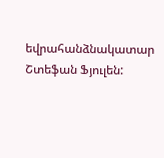եվրահանձնակատար Շտեֆան Ֆյուլեն: